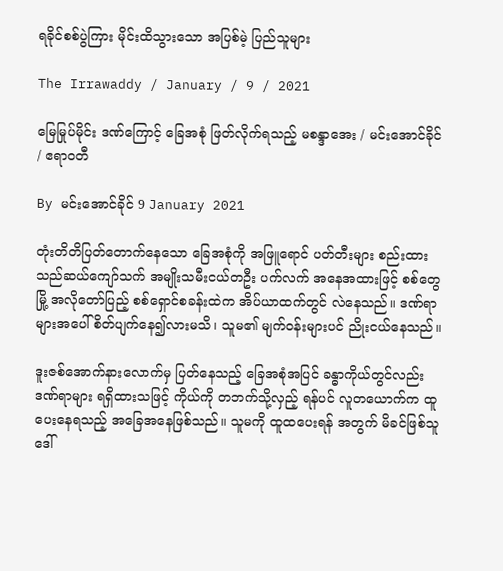ရခိုင်စစ်ပွဲကြား မိုင်းထိသွားသော အပြစ်မဲ့ ပြည်သူများ

The Irrawaddy / January / 9 / 2021

မြေမြုပ်မိုင်း ဒဏ်ကြောင့် ခြေအစုံ ဖြတ်လိုက်ရသည့် မစန္ဒာအေး / မင်းအောင်ခိုင် / ဧရာဝတီ

By မင်းအောင်ခိုင် 9 January 2021

တုံးတိတိပြတ်တောက်နေသော ခြေအစုံကို အဖြူရောင် ပတ်တီးများ စည်းထားသည်ဆယ်ကျော်သက် အမျိုးသမီးငယ်တဦး ပက်လက် အနေအထားဖြင့် စစ်တွေမြို့ အလိုတော်ပြည့် စစ်ရှောင်စခန်းထဲက အိပ်ယာထက်တွင် လဲနေသည်။ ဒဏ်ရာများအပေါ် စိတ်ပျက်နေ၍လားမသိ၊ သူမ၏ မျက်ဝန်းများပင် ညိုးငယ်နေသည်။

ဒူးဇစ်အောက်နားလောက်မှ ပြတ်နေသည့် ခြေအစုံအပြင် ခန္ဓာကိုယ်တွင်လည်း ဒဏ်ရာများ ရရှိထားသဖြင့် ကိုယ်ကို တဘက်သို့လှည့် ရန်ပင် လူတယောက်က ထူပေးနေရသည့် အခြေအနေဖြစ်သည်။ သူမကို ထူထပေးရန် အတွက် မိခင်ဖြစ်သူ ဒေါ်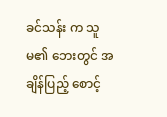ခင်သန်း က သူမ၏ ဘေးတွင် အချိန်ပြည့် စောင့်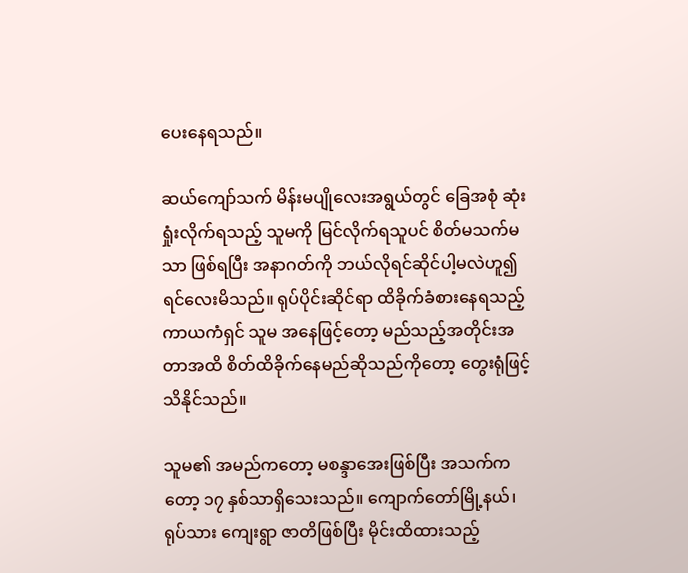ပေးနေရသည်။

ဆယ်ကျော်သက် မိန်းမပျိုလေးအရွယ်တွင် ခြေအစုံ ဆုံးရှုံးလိုက်ရသည့် သူမကို မြင်လိုက်ရသူပင် စိတ်မသက်မသာ ဖြစ်ရပြီး အနာဂတ်ကို ဘယ်လိုရင်ဆိုင်ပါ့မလဲဟူ၍ ရင်လေးမိသည်။ ရုပ်ပိုင်းဆိုင်ရာ ထိခိုက်ခံစားနေရသည့် ကာယကံရှင် သူမ အနေဖြင့်တော့ မည်သည့်အတိုင်းအတာအထိ စိတ်ထိခိုက်နေမည်ဆိုသည်ကိုတော့ တွေးရုံဖြင့် သိနိုင်သည်။

သူမ၏ အမည်ကတော့ မစန္ဒာအေးဖြစ်ပြီး အသက်ကတော့ ၁၇ နှစ်သာရှိသေးသည်။ ကျောက်တော်မြို့နယ်၊ ရုပ်သား ကျေးရွာ ဇာတိဖြစ်ပြီး မိုင်းထိထားသည့်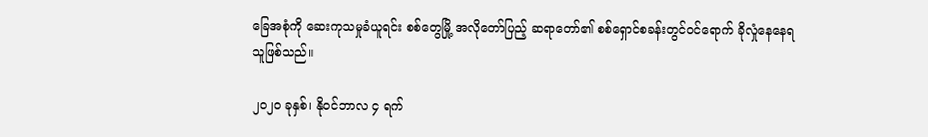ခြေအစုံကို ဆေးကုသမှုခံယူရင်း စစ်တွေမြို့ အလိုတော်ပြည့် ဆရာတော်၏ စစ်ရှောင်စခန်းတွင်ဝင်ရောက် ခိုလှုံနေနေရသူဖြစ်သည်။

၂၀၂၀ ခုနှစ်၊ နိုဝင်ဘာလ ၄ ရက်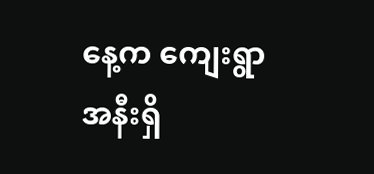နေ့က ကျေးရွာအနီးရှိ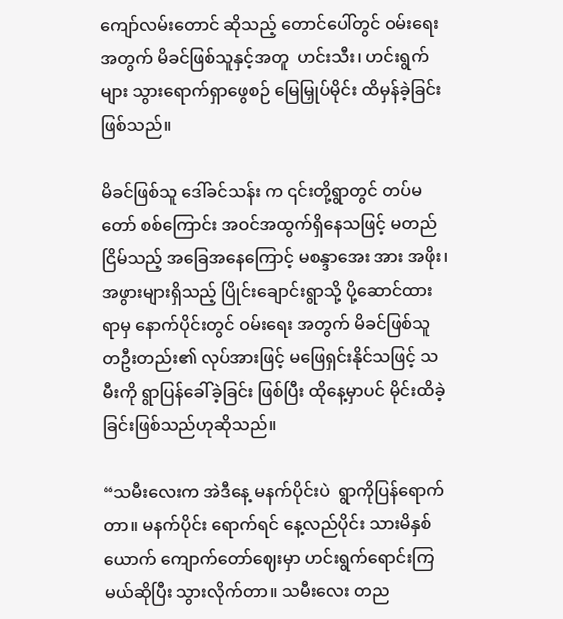ကျော်လမ်းတောင် ဆိုသည့် တောင်ပေါ်တွင် ဝမ်းရေးအတွက် မိခင်ဖြစ်သူနှင့်အတူ  ဟင်းသီး၊ ဟင်းရွက်များ သွားရောက်ရှာဖွေစဉ် မြေမြှုပ်မိုင်း ထိမှန်ခဲ့ခြင်းဖြစ်သည်။

မိခင်ဖြစ်သူ ဒေါ်ခင်သန်း က ၎င်းတို့ရွာတွင် တပ်မတော် စစ်ကြောင်း အဝင်အထွက်ရှိနေသဖြင့် မတည်ငြိမ်သည့် အခြေအနေကြောင့် မစန္ဒာအေး အား အဖိုး၊ အဖွားများရှိသည့် ပြိုင်းချောင်းရွာသို့ ပို့ဆောင်ထားရာမှ နောက်ပိုင်းတွင် ဝမ်းရေး အတွက် မိခင်ဖြစ်သူ တဦးတည်း၏ လုပ်အားဖြင့် မဖြေရှင်းနိုင်သဖြင့် သမီးကို ရွာပြန်ခေါ်ခဲ့ခြင်း ဖြစ်ပြီး ထိုနေ့မှာပင် မိုင်းထိခဲ့ခြင်းဖြစ်သည်ဟုဆိုသည်။

“သမီးလေးက အဲဒီနေ့ မနက်ပိုင်းပဲ  ရွာကိုပြန်ရောက်တာ။ မနက်ပိုင်း ရောက်ရင် နေ့လည်ပိုင်း သားမိနှစ်ယောက် ကျောက်တော်ဈေးမှာ ဟင်းရွက်ရောင်းကြမယ်ဆိုပြီး သွားလိုက်တာ။ သမီးလေး တည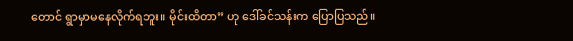တောင် ရွာမှာမနေလိုက်ရဘူး။ မိုင်းထိတာ” ဟု ဒေါ်ခင်သန်းက ပြောပြသည်။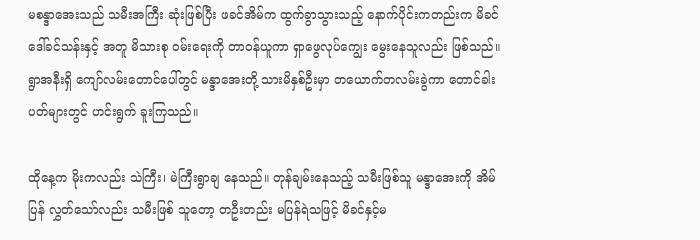မစန္ဒာအေးသည် သမီးအကြီး ဆုံးဖြစ်ပြီး ဖခင်အိမ်က ထွက်ခွာသွားသည့် နောက်ပိုင်းကတည်းက မိခင် ဒေါ်ခင်သန်းနှင့် အတူ မိသားစု ဝမ်းရေးကို တာဝန်ယူကာ ရှာဖွေလုပ်ကျွေး မွေးနေသူလည်း ဖြစ်သည်။ ရွာအနီးရှိ ကျော်လမ်းတောင်ပေါ်တွင် မန္ဒာအေးတို့ သားမိနှစ်ဦးမှာ တယောက်တလမ်းခွဲကာ တောင်ခါးပတ်များတွင် ဟင်းရွက် ခူးကြသည်။

ထိုနေ့က မိုးကလည်း သဲကြီး၊ မဲကြီးရွာချ နေသည်။ တုန်ချမ်းနေသည့် သမီးဖြစ်သူ မန္ဒာအေးကို အိမ်ပြန် လွှတ်သော်လည်း သမီးဖြစ် သူတော့ တဦးတည်း မပြန်ရဲသဖြင့် မိခင်နှင့်မ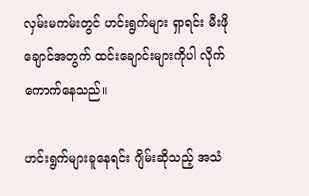လှမ်းမကမ်းတွင် ဟင်းရွက်များ ရှာရင်း မီးဖိုချောင်အတွက် ထင်းချောင်းများကိုပါ လိုက်ကောက်နေသည်။

ဟင်းရွက်များခူနေရင်း ဂျိမ်းဆိုသည့် အသံ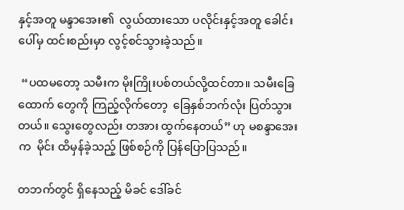နှင့်အတူ မန္ဒာအေး၏  လွယ်ထားသော ပလိုင်းနှင့်အတူ ခေါင်းပေါ်မှ ထင်းစည်းမှာ လွင့်စင်သွားခဲ့သည်။

 “ပထမတော့ သမီးက မိုးကြိုးပစ်တယ်လို့ထင်တာ။ သမီးခြေထောက် တွေကို ကြည့်လိုက်တော့  ခြေနှစ်ဘက်လုံး ပြတ်သွားတယ်။ သွေးတွေလည်း တအား ထွက်နေတယ်” ဟု မစန္ဒာအေးက  မိုင်း ထိမှန်ခဲ့သည့် ဖြစ်စဉ်ကို ပြန်ပြောပြသည်။

တဘက်တွင် ရှိနေသည့် မိခင် ဒေါ်ခင်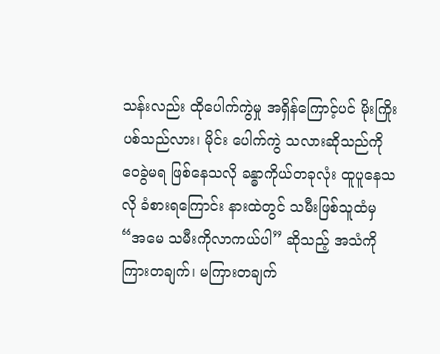သန်းလည်း ထိုပေါက်ကွဲမှု အရှိန်ကြောင့်ပင် မိုးကြိုးပစ်သည်လား၊ မိုင်း ပေါက်ကွဲ သလားဆိုသည်ကို ဝေခွဲမရ ဖြစ်နေသလို ခန္ဓာကိုယ်တခုလုံး ထူပူနေသလို ခံစားရကြောင်း နားထဲတွင် သမီးဖြစ်သူထံမှ “အမေ သမီးကိုလာကယ်ပါ” ဆိုသည့် အသံကို ကြားတချက်၊ မကြားတချက်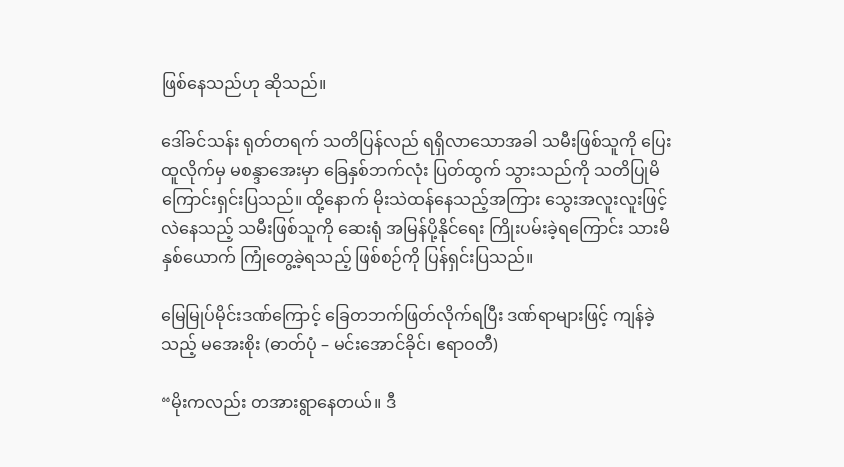ဖြစ်နေသည်ဟု ဆိုသည်။

ဒေါ်ခင်သန်း ရုတ်တရက် သတိပြန်လည် ရရှိလာသောအခါ သမီးဖြစ်သူကို ပြေးထူလိုက်မှ မစန္ဒာအေးမှာ ခြေနှစ်ဘက်လုံး ပြတ်ထွက် သွားသည်ကို သတိပြုမိကြောင်းရှင်းပြသည်။ ထို့နောက် မိုးသဲထန်နေသည့်အကြား သွေးအလူးလူးဖြင့် လဲနေသည့် သမီးဖြစ်သူကို ဆေးရုံ အမြန်ပို့နိုင်ရေး ကြိုးပမ်းခဲ့ရကြောင်း သားမိနှစ်ယောက် ကြုံတွေ့ခဲ့ရသည့် ဖြစ်စဉ်ကို ပြန်ရှင်းပြသည်။

မြေမြုပ်မိုင်းဒဏ်ကြောင့် ခြေတဘက်ဖြတ်လိုက်ရပြီး ဒဏ်ရာများဖြင့် ကျန်ခဲ့သည့် မအေးစိုး (ဓာတ်ပုံ – မင်းအောင်ခိုင်၊ ဧရာဝတီ)

“မိုးကလည်း တအားရွာနေတယ်။ ဒီ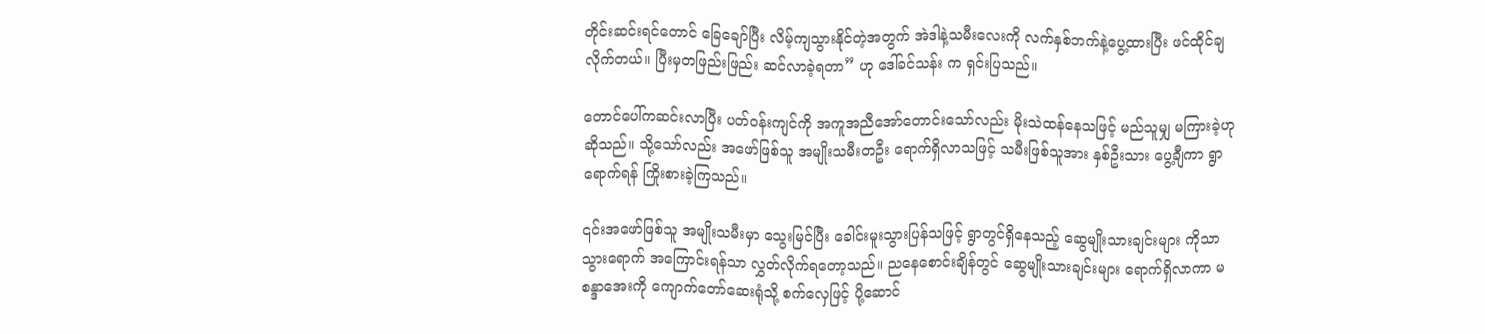တိုင်းဆင်းရင်တောင် ခြေချော်ပြီး လိမ့်ကျသွားနိုင်တဲ့အတွက် အဲဒါနဲ့သမီးလေးကို လက်နှစ်ဘက်နဲ့ပွေ့ထားပြီး ဖင်ထိုင်ချလိုက်တယ်။ ပြီးမှတဖြည်းဖြည်း ဆင်လာခဲ့ရတာ” ဟု ဒေါ်ခင်သန်း က ရှင်းပြသည်။

တောင်ပေါ်ကဆင်းလာပြီး ပတ်ဝန်းကျင်ကို အကူအညီအော်တောင်းသော်လည်း မိုးသဲထန်နေသဖြင့် မည်သူမျှ မကြားခဲ့ဟု ဆိုသည်။ သို့သော်လည်း အဖော်ဖြစ်သူ အမျိုးသမီးတဦး ရောက်ရှိလာသဖြင့် သမီးဖြစ်သူအား နှစ်ဦးသား ပွေ့ချီကာ ရွာရောက်ရန် ကြိုးစားခဲ့ကြသည်။

၎င်းအဖော်ဖြစ်သူ အမျိုးသမီးမှာ သွေးမြင်ပြီး ခေါင်းမူးသွားပြန်သဖြင့် ရွာတွင်ရှိနေသည့် ဆွေမျိုးသားချင်းများ ကိုသာသွားရောက် အကြောင်းရန်သာ လွှတ်လိုက်ရတော့သည်။ ညနေစောင်းချိန်တွင် ဆွေမျိုးသားချင်းများ ရောက်ရှိလာကာ မစန္ဒာအေးကို ကျောက်တော်ဆေးရုံသို့ စက်လှေဖြင့် ပို့ဆောင်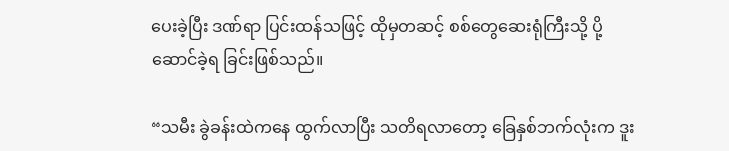ပေးခဲ့ပြီး ဒဏ်ရာ ပြင်းထန်သဖြင့် ထိုမှတဆင့် စစ်တွေဆေးရုံကြီးသို့ ပို့ဆောင်ခဲ့ရ ခြင်းဖြစ်သည်။

“သမီး ခွဲခန်းထဲကနေ ထွက်လာပြီး သတိရလာတော့ ခြေနှစ်ဘက်လုံးက ဒူး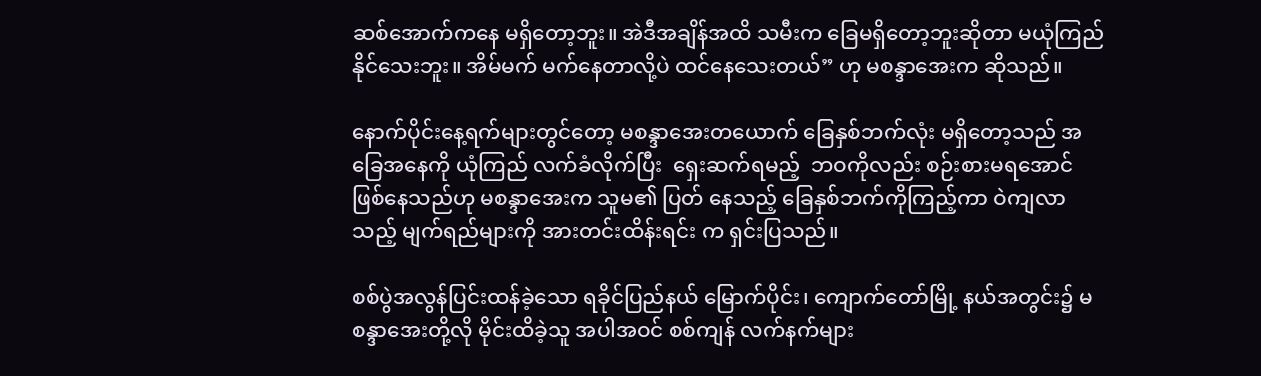ဆစ်အောက်ကနေ မရှိတော့ဘူး။ အဲဒီအချိန်အထိ သမီးက ခြေမရှိတော့ဘူးဆိုတာ မယုံကြည်နိုင်သေးဘူး။ အိမ်မက် မက်နေတာလို့ပဲ ထင်နေသေးတယ်” ဟု မစန္ဒာအေးက ဆိုသည်။

နောက်ပိုင်းနေ့ရက်များတွင်တော့ မစန္ဒာအေးတယောက် ခြေနှစ်ဘက်လုံး မရှိတော့သည် အခြေအနေကို ယုံကြည် လက်ခံလိုက်ပြီး  ရှေးဆက်ရမည့်  ဘဝကိုလည်း စဉ်းစားမရအောင် ဖြစ်နေသည်ဟု မစန္ဒာအေးက သူမ၏ ပြတ် နေသည့် ခြေနှစ်ဘက်ကိုကြည့်ကာ ဝဲကျလာသည့် မျက်ရည်များကို အားတင်းထိန်းရင်း က ရှင်းပြသည်။

စစ်ပွဲအလွန်ပြင်းထန်ခဲ့သော ရခိုင်ပြည်နယ် မြောက်ပိုင်း၊ ကျောက်တော်မြို့ နယ်အတွင်း၌ မစန္ဒာအေးတို့လို မိုင်းထိခဲ့သူ အပါအဝင် စစ်ကျန် လက်နက်များ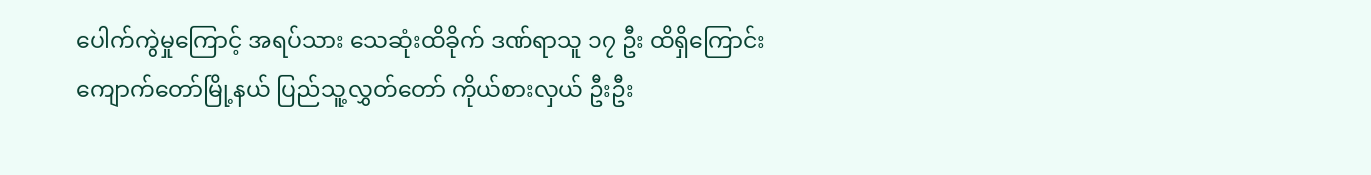ပေါက်ကွဲမှုကြောင့် အရပ်သား သေဆုံးထိခိုက် ဒဏ်ရာသူ ၁၇ ဦး ထိရှိကြောင်း ကျောက်တော်မြို့နယ် ပြည်သူ့လွှတ်တော် ကိုယ်စားလှယ် ဦးဦး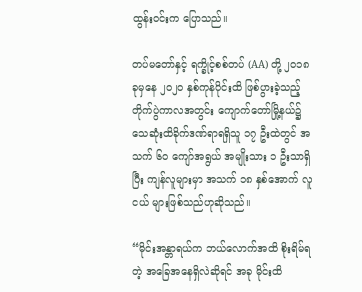ထွန်းဝင်းက ပြောသည်။

တပ်မတော်နှင့် ရက္ခိုင့်စစ်တပ် (AA) တို့ ၂၀၁၈ ခုမှနေ ၂၀၂၀ နှစ်ကုန်ပိုင်းထိ ဖြစ်ပွားခဲ့သည့်တိုက်ပွဲကာလအတွင်း ကျောက်တော်မြို့နယ်၌  သေဆုံးထိခိုက်ဒဏ်ရာရရှိသူ ၁၇ ဦးထဲတွင် အသက် ၆၀ ကျော်အရွယ် အမျိုးသား ၁ ဦးသာရှိပြီး ကျန်လူများမှာ အသက် ၁၈ နှစ်အောက် လူငယ် များဖြစ်သည်ဟုဆိုသည်။

“မိုင်းအန္တာရယ်က ဘယ်လောက်အထိ စိုးရိမ်ရတဲ့ အခြေအနေရှိလဲဆိုရင် အခု မိုင်းထိ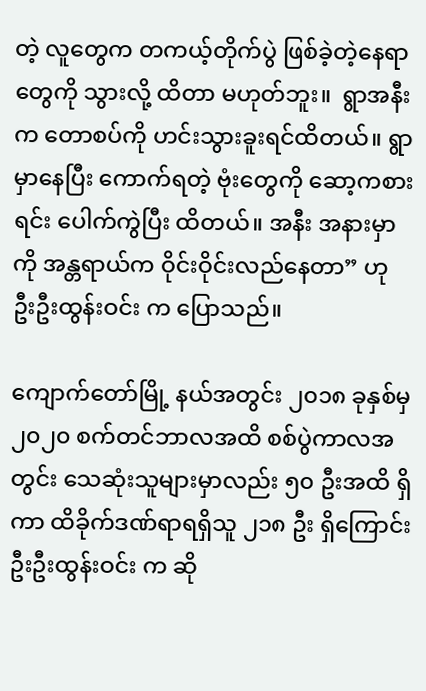တဲ့ လူတွေက တကယ့်တိုက်ပွဲ ဖြစ်ခဲ့တဲ့နေရာတွေကို သွားလို့ ထိတာ မဟုတ်ဘူး။  ရွာအနီးက တောစပ်ကို ဟင်းသွားခူးရင်ထိတယ်။ ရွာမှာနေပြီး ကောက်ရတဲ့ ဗုံးတွေကို ဆော့ကစားရင်း ပေါက်ကွဲပြီး ထိတယ်။ အနီး အနားမှာကို အန္တရာယ်က ဝိုင်းဝိုင်းလည်နေတာ” ဟု  ဦးဦးထွန်းဝင်း က ပြောသည်။

ကျောက်တော်မြို့ နယ်အတွင်း ၂၀၁၈ ခုနှစ်မှ ၂၀၂၀ စက်တင်ဘာလအထိ စစ်ပွဲကာလအတွင်း သေဆုံးသူများမှာလည်း ၅၀ ဦးအထိ ရှိကာ ထိခိုက်ဒဏ်ရာရရှိသူ ၂၁၈ ဦး ရှိကြောင်း ဦးဦးထွန်းဝင်း က ဆို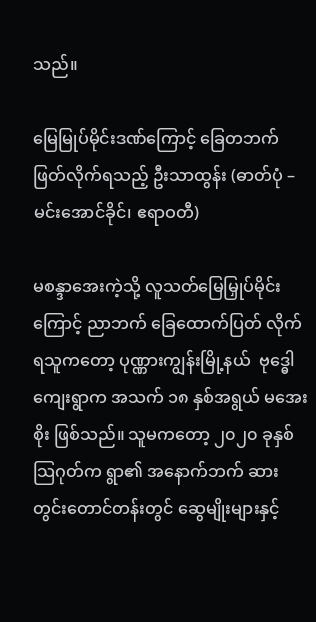သည်။

မြေမြုပ်မိုင်းဒဏ်ကြောင့် ခြေတဘက်ဖြတ်လိုက်ရသည့် ဦးသာထွန်း (ဓာတ်ပုံ – မင်းအောင်ခိုင်၊ ဧရာဝတီ)

မစန္ဒာအေးကဲ့သို့ လူသတ်မြေမြှုပ်မိုင်းကြောင့် ညာဘက် ခြေထောက်ပြတ် လိုက်ရသူကတော့ ပုဏ္ဏားကျွန်းမြို့နယ်  ဗုဒ္ဓေါကျေးရွာက အသက် ၁၈ နှစ်အရွယ် မအေးစိုး ဖြစ်သည်။ သူမကတော့ ၂၀၂၀ ခုနှစ်သြဂုတ်က ရွာ၏ အနောက်ဘက် ဆားတွင်းတောင်တန်းတွင် ဆွေမျိုးများနှင့်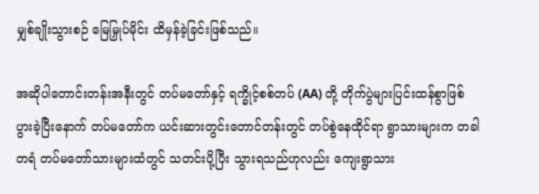မျှစ်ချိုးသွားစဉ် မြေမြှုပ်မိုင်း ထိမှန်ခဲ့ခြင်းဖြစ်သည်။

အဆိုပါတောင်းတန်းအနီးတွင် တပ်မတော်နှင့် ရက္ခိုင့်စစ်တပ် (AA) တို့ တိုက်ပွဲများပြင်းထန်စွာဖြစ်ပွားခဲ့ပြီးနောက် တပ်မတော်က ယင်းဆားတွင်းတောင်တန်းတွင် တပ်စွဲနေထိုင်ရာ ရွာသားများက တခါတရံ တပ်မတော်သားများထံတွင် သတင်းပို့ပြီး သွားရသည်ဟုလည်း ကျေးရွာသား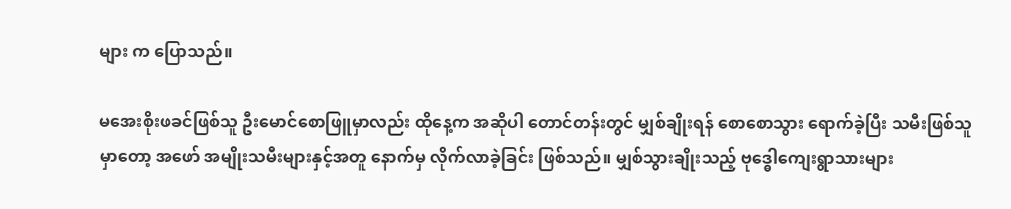များ က ပြောသည်။

မအေးစိုးဖခင်ဖြစ်သူ ဦးမောင်စောဖြူမှာလည်း ထိုနေ့က အဆိုပါ တောင်တန်းတွင် မျှစ်ချိုးရန် စောစောသွား ရောက်ခဲ့ပြီး သမီးဖြစ်သူမှာတော့ အဖော် အမျိုးသမီးများနှင့်အတူ နောက်မှ လိုက်လာခဲ့ခြင်း ဖြစ်သည်။ မျှစ်သွားချိုးသည့် ဗုဒ္ဓေါကျေးရွာသားများ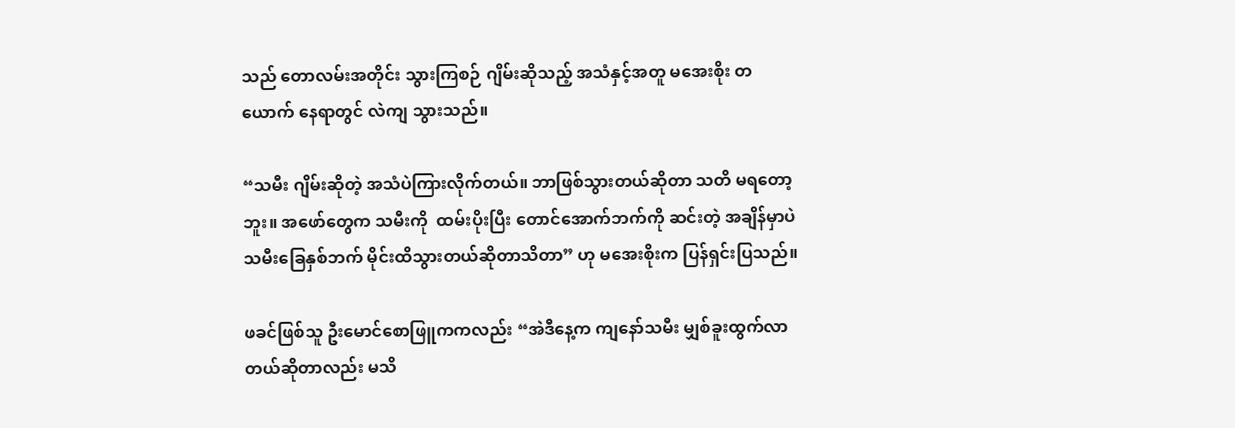သည် တောလမ်းအတိုင်း သွားကြစဉ် ဂျိမ်းဆိုသည့် အသံနှင့်အတူ မအေးစိုး တယောက် နေရာတွင် လဲကျ သွားသည်။

“သမီး ဂျိမ်းဆိုတဲ့ အသံပဲကြားလိုက်တယ်။ ဘာဖြစ်သွားတယ်ဆိုတာ သတိ မရတော့ဘူး။ အဖော်တွေက သမီးကို  ထမ်းပိုးပြီး တောင်အောက်ဘက်ကို ဆင်းတဲ့ အချိန်မှာပဲ သမီးခြေနှစ်ဘက် မိုင်းထိသွားတယ်ဆိုတာသိတာ” ဟု မအေးစိုးက ပြန်ရှင်းပြသည်။

ဖခင်ဖြစ်သူ ဦးမောင်စောဖြူကကလည်း “အဲဒီနေ့က ကျနော်သမီး မျှစ်ခူးထွက်လာတယ်ဆိုတာလည်း မသိ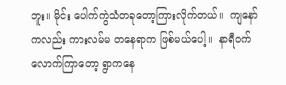ဘူး။ မိုင်း ပေါက်ကွဲသံတခုတော့ကြားလိုက်တယ်။  ကျနော်ကလည်း ကားလမ်မ တနေရာက ဖြစ်မယ်ပေါ့။  နာရီဝက်လောက်ကြာတော့ ရွာကနေ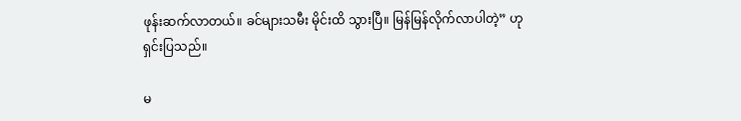ဖုန်းဆက်လာတယ်။ ခင်များသမီး မိုင်းထိ သွားပြီ။ မြန်မြန်လိုက်လာပါတဲ့” ဟု ရှင်းပြသည်။

မ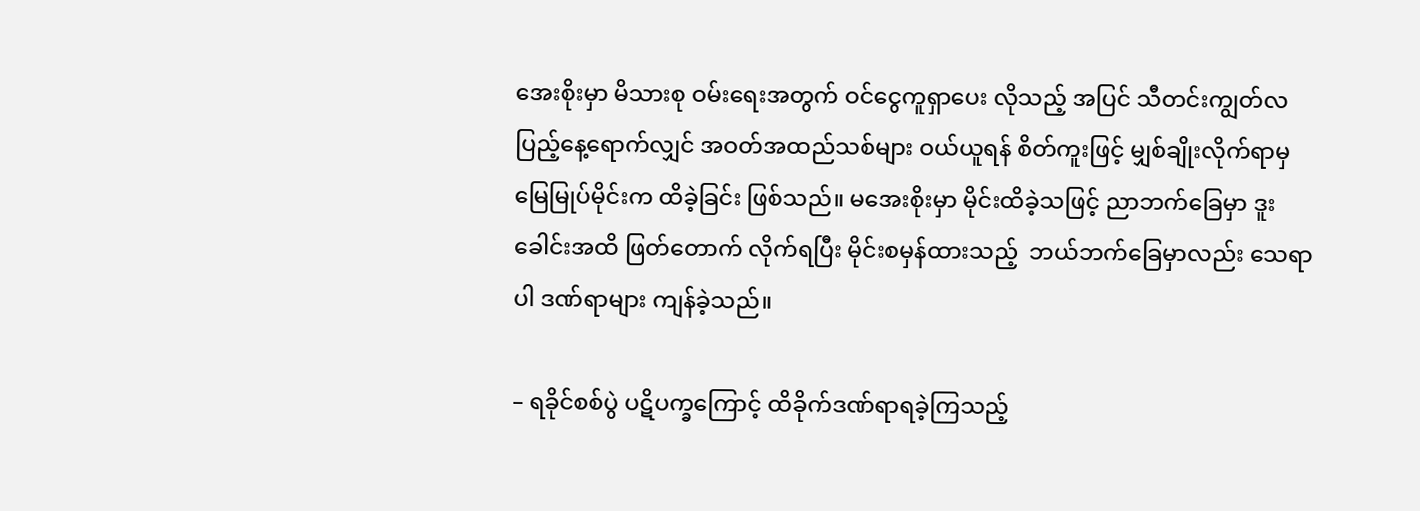အေးစိုးမှာ မိသားစု ဝမ်းရေးအတွက် ဝင်ငွေကူရှာပေး လိုသည့် အပြင် သီတင်းကျွတ်လပြည့်နေ့ရောက်လျှင် အဝတ်အထည်သစ်များ ဝယ်ယူရန် စိတ်ကူးဖြင့် မျှစ်ချိုးလိုက်ရာမှ မြေမြုပ်မိုင်းက ထိခဲ့ခြင်း ဖြစ်သည်။ မအေးစိုးမှာ မိုင်းထိခဲ့သဖြင့် ညာဘက်ခြေမှာ ဒူးခေါင်းအထိ ဖြတ်တောက် လိုက်ရပြီး မိုင်းစမှန်ထားသည့်  ဘယ်ဘက်ခြေမှာလည်း သေရာပါ ဒဏ်ရာများ ကျန်ခဲ့သည်။

– ရခိုင်စစ်ပွဲ ပဋိပက္ခကြောင့် ထိခိုက်ဒဏ်ရာရခဲ့ကြသည့်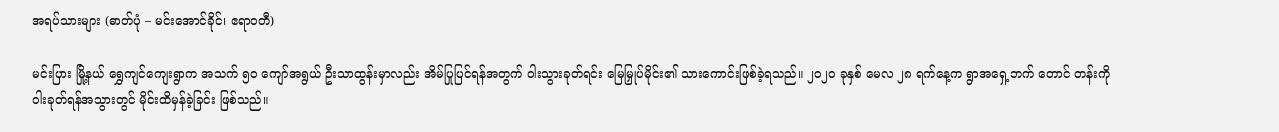အရပ်သားများ (ဓာတ်ပုံ – မင်းအောင်ခိုင်၊ ဧရာဝတီ)

မင်းပြား မြို့နယ် ရွှေကျင်ကျေးရွာက အသက် ၅၀ ကျော်အရွယ် ဦးသာထွန်းမှာလည်း အိမ်ပြုပြင်ရန်အတွက် ဝါးသွားခုတ်ရင်း မြေမြှုပ်မိုင်း၏ သားကောင်းဖြစ်ခဲ့ရသည်။ ၂၀၂၀ ခုနှစ် မေလ ၂၈ ရက်နေ့က ရွာအရှေ့ဘက် တောင် တန်းကို ဝါးခုတ်ရန်အသွားတွင် မိုင်းထိမှန်ခဲ့ခြင်း ဖြစ်သည်။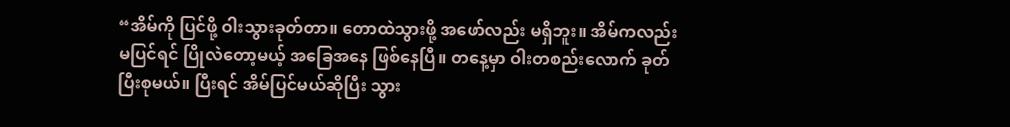“အိမ်ကို ပြင်ဖို့ ဝါးသွားခုတ်တာ။ တောထဲသွားဖို့ အဖော်လည်း မရှိဘူး။ အိမ်ကလည်း မပြင်ရင် ပြိုလဲတော့မယ့် အခြေအနေ ဖြစ်နေပြီ။ တနေ့မှာ ဝါးတစည်းလောက် ခုတ်ပြီးစုမယ်။ ပြီးရင် အိမ်ပြင်မယ်ဆိုပြီး သွား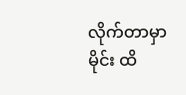လိုက်တာမှာ မိုင်း ထိ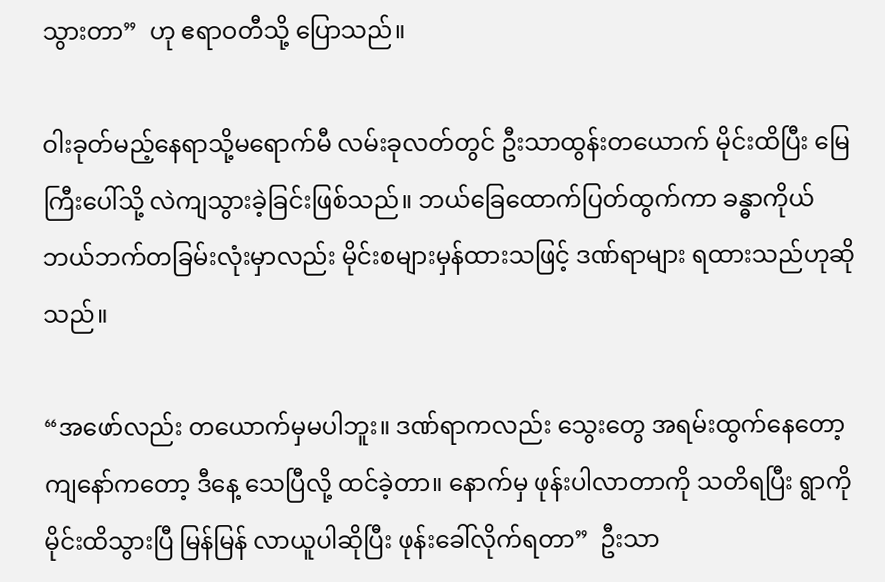သွားတာ”  ဟု ဧရာဝတီသို့ ပြောသည်။

ဝါးခုတ်မည့်နေရာသို့မရောက်မီ လမ်းခုလတ်တွင် ဦးသာထွန်းတယောက် မိုင်းထိပြီး မြေကြီးပေါ်သို့ လဲကျသွားခဲ့ခြင်းဖြစ်သည်။ ဘယ်ခြေထောက်ပြတ်ထွက်ကာ ခန္ဓာကိုယ် ဘယ်ဘက်တခြမ်းလုံးမှာလည်း မိုင်းစများမှန်ထားသဖြင့် ဒဏ်ရာများ ရထားသည်ဟုဆိုသည်။

“အဖော်လည်း တယောက်မှမပါဘူး။ ဒဏ်ရာကလည်း သွေးတွေ အရမ်းထွက်နေတော့ ကျနော်ကတော့ ဒီနေ့ သေပြီလို့ ထင်ခဲ့တာ။ နောက်မှ ဖုန်းပါလာတာကို သတိရပြီး ရွာကို မိုင်းထိသွားပြီ မြန်မြန် လာယူပါဆိုပြီး ဖုန်းခေါ်လိုက်ရတာ”  ဦးသာ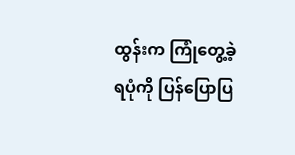ထွန်းက ကြုံတွေ့ခဲ့ရပုံကို ပြန်ပြောပြ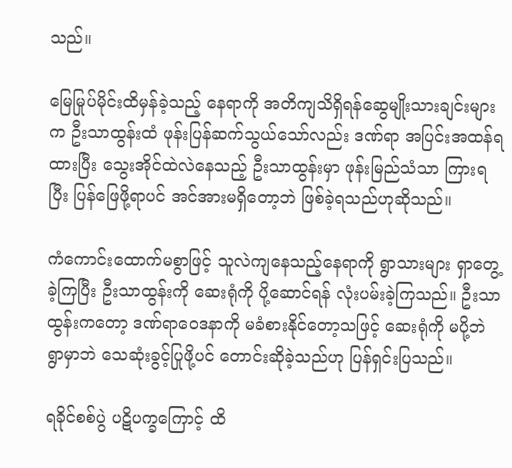သည်။

မြေမြုပ်မိုင်းထိမှန်ခဲ့သည့် နေရာကို အတိကျသိရှိရန်ဆွေမျိုးသားချင်းများက ဦးသာထွန်းထံ ဖုန်းပြန်ဆက်သွယ်သော်လည်း ဒဏ်ရာ အပြင်းအထန်ရထားပြီး သွေးအိုင်ထဲလဲနေသည့် ဦးသာထွန်းမှာ ဖုန်းမြည်သံသာ ကြားရပြီး ပြန်ဖြေဖို့ရာပင် အင်အားမရှိတော့ဘဲ ဖြစ်ခဲ့ရသည်ဟုဆိုသည်။

ကံကောင်းထောက်မစွာဖြင့် သူလဲကျနေသည့်နေရာကို ရွာသားများ ရှာတွေ့ ခဲ့ကြပြီး ဦးသာထွန်းကို ဆေးရုံကို ပို့ဆောင်ရန် လုံးပမ်းခဲ့ကြသည်။ ဦးသာထွန်းကတော့ ဒဏ်ရာဝေဒနာကို မခံစားနိုင်တော့သဖြင့် ဆေးရုံကို မပို့ဘဲ ရွာမှာဘဲ သေဆုံးခွင့်ပြုဖို့ပင် တောင်းဆိုခဲ့သည်ဟု ပြန်ရှင်းပြသည်။

ရခိုင်စစ်ပွဲ ပဋိပက္ခကြောင့် ထိ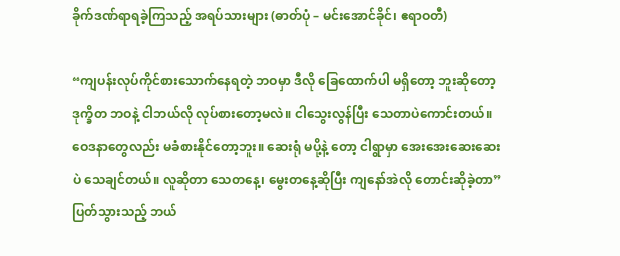ခိုက်ဒဏ်ရာရခဲ့ကြသည့် အရပ်သားများ (ဓာတ်ပုံ – မင်းအောင်ခိုင်၊ ဧရာဝတီ)

“ကျပန်းလုပ်ကိုင်စားသောက်နေရတဲ့ ဘဝမှာ ဒီလို ခြေထောက်ပါ မရှိတော့ ဘူးဆိုတော့ ဒုက္ခိတ ဘဝနဲ့ ငါဘယ်လို လုပ်စားတော့မလဲ။ ငါသွေးလွန်ပြီး သေတာပဲကောင်းတယ်။ ဝေဒနာတွေလည်း မခံစားနိုင်တော့ဘူး။ ဆေးရုံ မပို့နဲ့ တော့ ငါရွာမှာ အေးအေးဆေးဆေးပဲ သေချင်တယ်။ လူဆိုတာ သေတနေ့၊ မွေးတနေ့ဆိုပြီး ကျနော်အဲလို တောင်းဆိုခဲ့တာ” ပြတ်သွားသည့် ဘယ်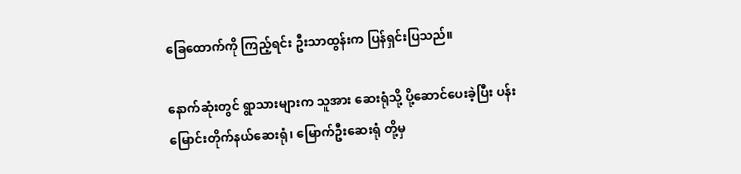ခြေထောက်ကို ကြည့်ရင်း ဦးသာထွန်းက ပြန်ရှင်းပြသည်။

နောက်ဆုံးတွင် ရွာသားများက သူအား ဆေးရုံသို့ ပို့ဆောင်ပေးခဲ့ပြီး ပန်းမြောင်းတိုက်နယ်ဆေးရုံ၊ မြောက်ဦးဆေးရုံ တို့မှ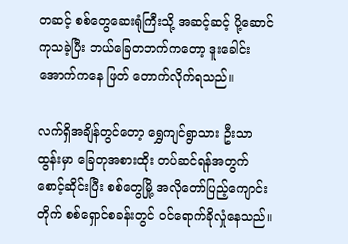တဆင့် စစ်တွေဆေးရုံကြီးသို့ အဆင့်ဆင့် ပို့ဆောင်ကုသခဲ့ပြီး ဘယ်ခြေတဘက်ကတော့ ဒူးခေါင်းအောက်ကနေ ဖြတ် တောက်လိုက်ရသည်။

လက်ရှိအချိန်တွင်တော့ ရွှေကျင်ရွာသား ဦးသာထွန်းမှာ ခြေတုအစားထိုး တပ်ဆင်ရန်အတွက် စောင့်ဆိုင်းပြီး စစ်တွေမြို့ အလိုတော်ပြည့်ကျောင်းတိုက် စစ်ရှောင်စခန်းတွင် ဝင်ရောက်ခိုလှုံနေသည်။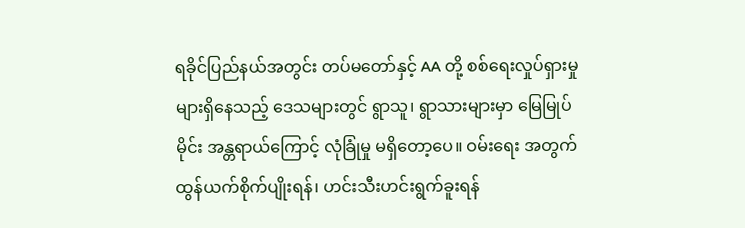ရခိုင်ပြည်နယ်အတွင်း တပ်မတော်နှင့် AA တို့ စစ်ရေးလှုပ်ရှားမှုများရှိနေသည့် ဒေသများတွင် ရွာသူ၊ ရွာသားများမှာ မြေမြုပ်မိုင်း အန္တရာယ်ကြောင့် လုံခြုံမှု မရှိတော့ပေ။ ဝမ်းရေး အတွက် ထွန်ယက်စိုက်ပျိုးရန်၊ ဟင်းသီးဟင်းရွက်ခူးရန်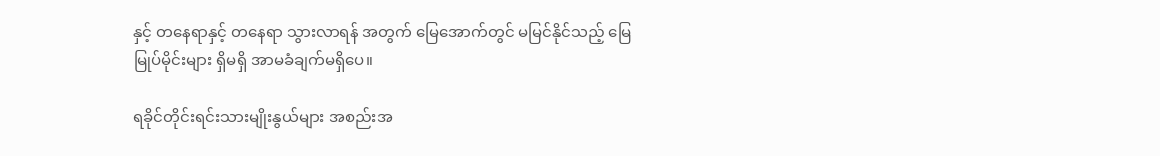နှင့် တနေရာနှင့် တနေရာ သွားလာရန် အတွက် မြေအောက်တွင် မမြင်နိုင်သည့် မြေမြုပ်မိုင်းများ ရှိမရှိ အာမခံချက်မရှိပေ။

ရခိုင်တိုင်းရင်းသားမျိုးနွယ်များ အစည်းအ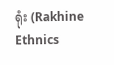ရုံး (Rakhine Ethnics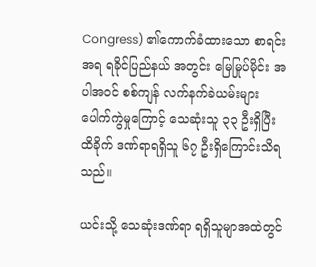Congress) ၏ကောက်ခံထားသော စာရင်းအရ ရခိုင်ပြည်နယ် အတွင်း မြေမြုပ်မိုင်း အပါအဝင် စစ်ကျန် လက်နက်ခဲယမ်းများ ပေါက်ကွဲမှုကြောင့် သေဆုံးသူ ၃၃ ဦးရှိပြီး ထိခိုက် ဒဏ်ရာရရှိသူ ၆၇ ဦးရှိကြောင်းသိရသည်။

ယင်းသို့ သေဆုံးဒဏ်ရာ ရရှိသူမျာအထဲတွင်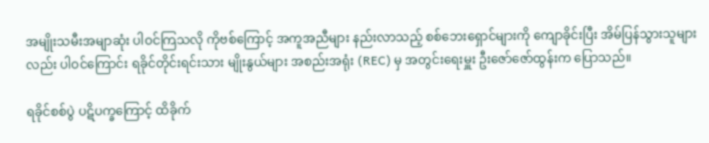အမျိုးသမီးအမျာဆုံး ပါဝင်ကြသလို ကိုဗစ်ကြောင့် အကူအညီများ နည်းလာသည့် စစ်ဘေးရှောင်များကို ကျောခိုင်းပြီး အိမ်ပြန်သွားသူများလည်း ပါဝင်ကြောင်း ရခိုင်တိုင်းရင်းသား မျိုးနွယ်များ အစည်းအရုံး (REC) မှ အတွင်းရေးမှူး ဦးဇော်ဇော်ထွန်းက ပြောသည်။

ရခိုင်စစ်ပွဲ ပဋိပက္ခကြောင့် ထိခိုက်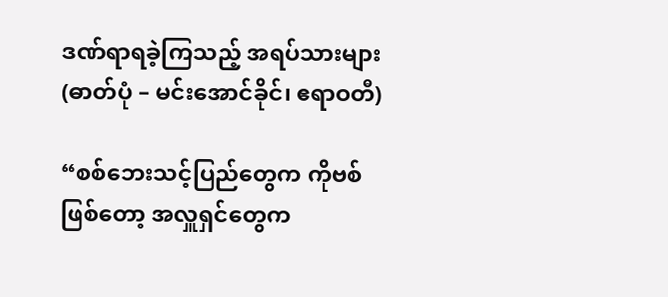ဒဏ်ရာရခဲ့ကြသည့် အရပ်သားများ (ဓာတ်ပုံ – မင်းအောင်ခိုင်၊ ဧရာဝတီ)

“စစ်ဘေးသင့်ပြည်တွေက ကိုဗစ်ဖြစ်တော့ အလှူရှင်တွေက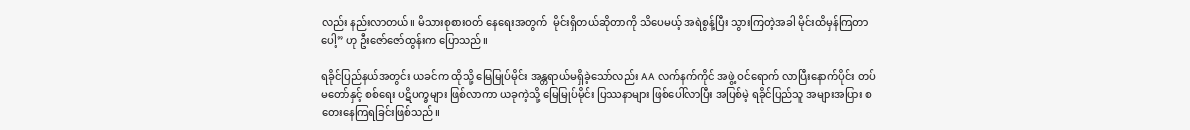လည်း နည်းလာတယ်။ မိသားစုစားဝတ် နေရေးအတွက်  မိုင်းရှိတယ်ဆိုတာကို သိပေမယ့် အရဲစွန့်ပြီး သွားကြတဲ့အခါ မိုင်းထိမှန်ကြတာပေါ့” ဟု ဦးဇော်ဇော်ထွန်းက ပြောသည်။

ရခိုင်ပြည်နယ်အတွင်း ယခင်က ထိုသို့ မြေမြုပ်မိုင်း အန္တရာယ်မရှိခဲ့သော်လည်း AA လက်နက်ကိုင် အဖွဲ့ ဝင်ရောက် လာပြီးနောက်ပိုင်း တပ်မတော်နှင့် စစ်ရေး ပဋိပက္ခများ ဖြစ်လာကာ ယခုကဲ့သို့ မြေမြုပ်မိုင်း ပြဿနာများ ဖြစ်ပေါ်လာပြီး အပြစ်မဲ့ ရခိုင်ပြည်သူ အများအပြား စတေးနေကြရခြင်းဖြစ်သည်။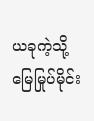ယခုကဲ့သို့ မြေမြုပ်မိုင်း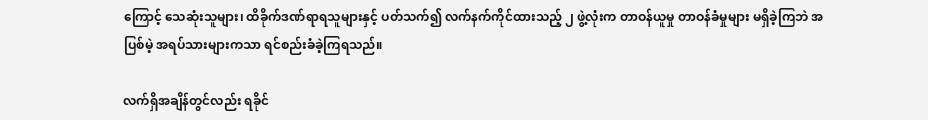ကြောင့် သေဆုံးသူများ၊ ထိခိုက်ဒဏ်ရာရသူများနှင့် ပတ်သက်၍ လက်နက်ကိုင်ထားသည့် ၂ ဖွဲ့လုံးက တာဝန်ယူမှု တာဝန်ခံမှုများ မရှိခဲ့ကြဘဲ အပြစ်မဲ့ အရပ်သားများကသာ ရင်စည်းခံခဲ့ကြရသည်။

လက်ရှိအချိန်တွင်လည်း ရခိုင်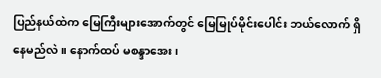ပြည်နယ်ထဲက မြေကြီးများအောက်တွင် မြေမြုပ်မိုင်းပေါင်း ဘယ်လောက် ရှိနေမည်လဲ။ နောက်ထပ် မစန္ဒာအေး၊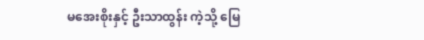မအေးစိုးနှင့် ဦးသာထွန်း ကဲ့သို့ မြေ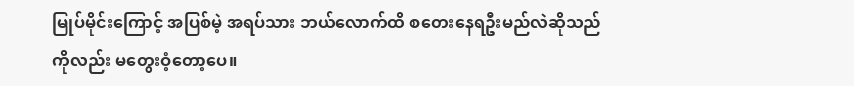မြုပ်မိုင်းကြောင့် အပြစ်မဲ့ အရပ်သား ဘယ်လောက်ထိ စတေးနေရဦးမည်လဲဆိုသည်ကိုလည်း မတွေးဝံ့တော့ပေ။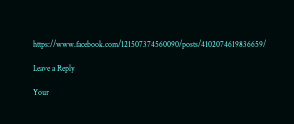https://www.facebook.com/121507374560090/posts/4102074619836659/

Leave a Reply

Your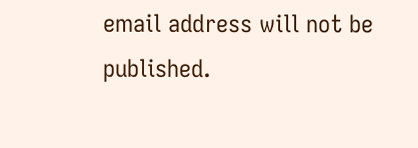email address will not be published.